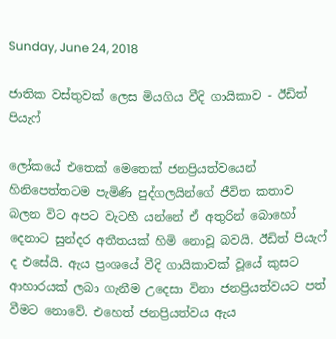Sunday, June 24, 2018

ජාතික වස්තුවක් ලෙස මියගිය වීදි ගායිකාව - ඊඩිත් පියැෆ්

ලෝකයේ එතෙක් මෙතෙක් ජනප්‍රියත්වයෙන් හිනිපෙත්තටම පැමිණි පුද්ගලයින්ගේ ජීවිත කතාව බලන විට අපට වැටහී යන්නේ ඒ අතුරින් බොහෝ දෙනාට සුන්දර අතීතයක් හිමි නොවූ බවයි. ඊඩිත් පියැෆ් ද එසේයි. ඇය ප්‍රංශයේ වීදි ගායිකාවක් වූයේ කුසට ආහාරයක් ලබා ගැනීම උදෙසා විනා ජනප්‍රියත්වයට පත් වීමට නොවේ. එහෙත් ජනප්‍රියත්වය ඇය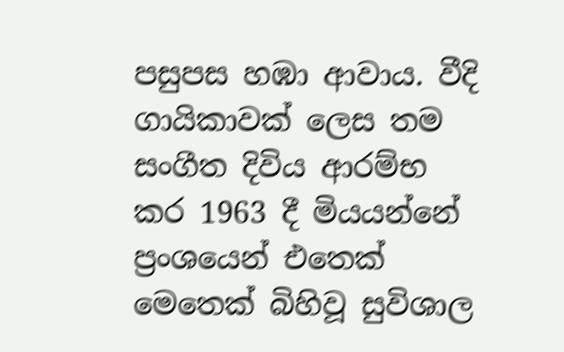පසුපස හඹා ආවාය. වීදි ගායිකාවක් ලෙස තම සංගීත දිවිය ආරම්භ කර 1963 දී මියයන්නේ ප්‍රංශයෙන් එතෙක් මෙතෙක් බිහිවූ සුවිශාල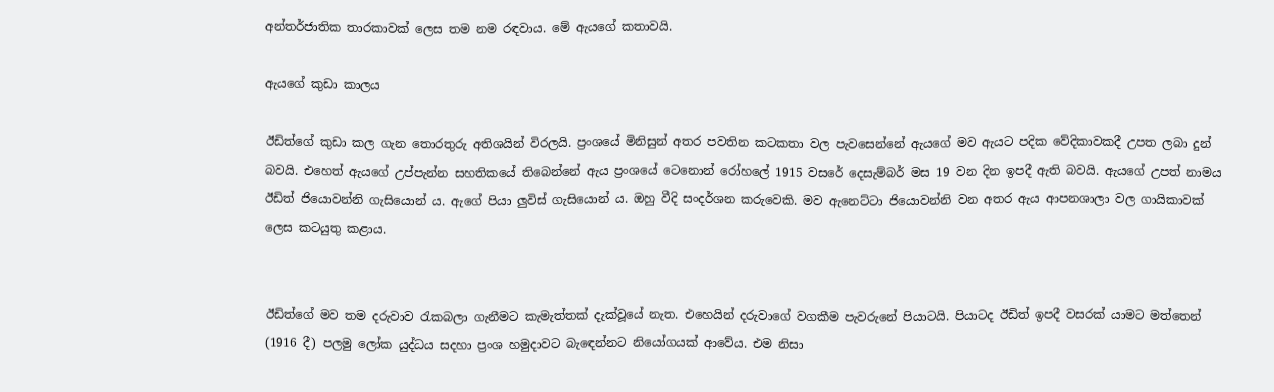අන්තර්ජාතික තාරකාවක් ලෙස තම නම රඳවාය. මේ ඇයගේ කතාවයි.

ඇයගේ කුඩා කාලය

ඊඩිත්ගේ කුඩා කල ගැන තොරතුරු අතිශයින් විරලයි. ප්‍රංශයේ මිනිසුන් අතර පවතින කටකතා වල පැවසෙන්නේ ඇයගේ මව ඇයට පදික වේදිකාවකදී උපත ලබා දුන් බවයි. එහෙත් ඇයගේ උප්පැන්න සහතිකයේ තිබෙන්නේ ඇය ප්‍රංශයේ ටෙනොන් රෝහලේ 1915 වසරේ දෙසැම්බර් මස 19 වන දින ඉපදී ඇති බවයි. ඇයගේ උපත් නාමය ඊඩිත් ජියොවන්නි ගැසියොන් ය. ඇගේ පියා ලුවිස් ගැසියොන් ය. ඔහු වීදි සංදර්ශන කරුවෙකි. මව ඇනෙට්ටා ජියොවන්නි වන අතර ඇය ආපනශාලා වල ගායිකාවක් ලෙස කටයුතු කළාය.


ඊඩිත්ගේ මව තම දරුවාව රැකබලා ගැනීමට කැමැත්තක් දැක්වූයේ නැත. එහෙයින් දරුවාගේ වගකීම පැවරුනේ පියාටයි. පියාටද ඊඩිත් ඉපදී වසරක් යාමට මත්තෙන් (1916 දී) පලමු ලෝක යුද්ධය සදහා ප්‍රංශ හමුදාවට බැඳෙන්නට නියෝගයක් ආවේය. එම නිසා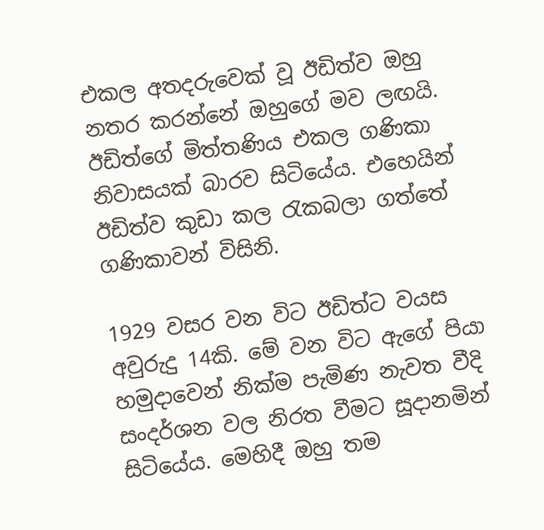එකල අතදරුවෙක් වූ ඊඩිත්ව ඔහු නතර කරන්නේ ඔහුගේ මව ලඟයි. ඊඩිත්ගේ මිත්තණිය එකල ගණිකා නිවාසයක් බාරව සිටියේය. එහෙයින් ඊඩිත්ව කුඩා කල රැකබලා ගත්තේ ගණිකාවන් විසිනි.

1929 වසර වන විට ඊඩිත්ට වයස අවුරුදු 14කි. මේ වන විට ඇගේ පියා හමුදාවෙන් නික්ම පැමිණ නැවත වීදි සංදර්ශන වල නිරත වීමට සූදානමින් සිටියේය. මෙහිදී ඔහු තම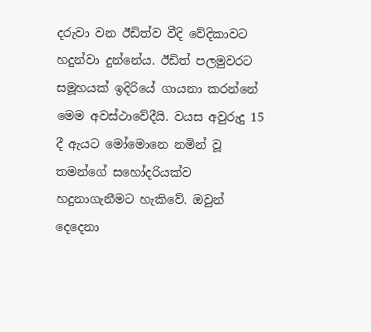දරුවා වන ඊඩිත්ව වීදි වේදිකාවට හදුන්වා දුන්නේය. ඊඩිත් පලමුවරට සමූහයක් ඉදිරියේ ගායනා කරන්නේ මෙම අවස්ථාවේදීයි. වයස අවුරුදු 15 දී ඇයට මෝමොනෙ නමින් වූ තමන්ගේ සහෝදරියක්ව හදුනාගැනීමට හැකිවේ. ඔවුන් දෙදෙනා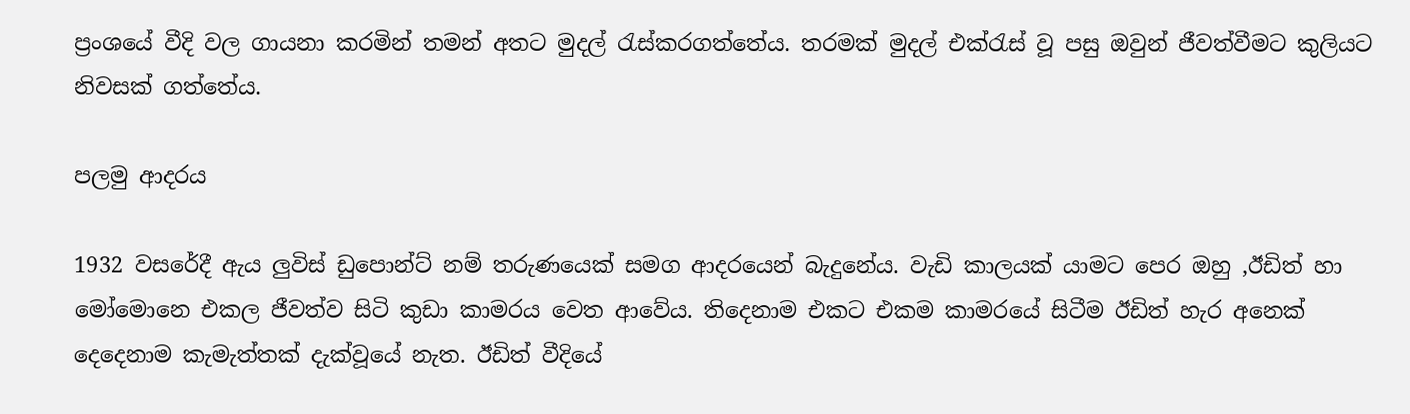ප්‍රංශයේ වීදි වල ගායනා කරමින් තමන් අතට මුදල් රැස්කරගත්තේය. තරමක් මුදල් එක්රැස් වූ පසු ඔවුන් ජීවත්වීමට කුලියට නිවසක් ගත්තේය.

පලමු ආදරය

1932 වසරේදී ඇය ලුවිස් ඩුපොන්ට් නම් තරුණයෙක් සමග ආදරයෙන් බැදුනේය. වැඩි කාලයක් යාමට පෙර ඔහු ,ඊඩිත් හා මෝමොනෙ එකල ජීවත්ව සිටි කුඩා කාමරය වෙත ආවේය. තිදෙනාම එකට එකම කාමරයේ සිටීම ඊඩිත් හැර අනෙක් දෙදෙනාම කැමැත්තක් දැක්වූයේ නැත. ඊඩිත් වීදියේ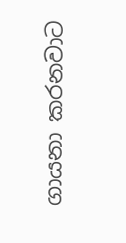ගායනා කරනවාට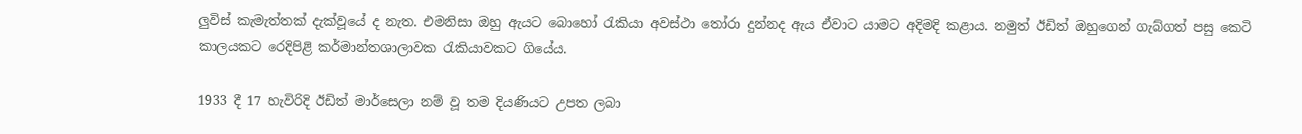ලුවිස් කැමැත්තක් දැක්වූයේ ද නැත. එමනිසා ඔහු ඇයට බොහෝ රැකියා අවස්ථා තෝරා දුන්නද ඇය ඒවාට යාමට අදිමදි කළාය. නමුත් ඊඩිත් ඔහුගෙන් ගැබ්ගත් පසු කෙටි කාලයකට රෙදිපිළි කර්මාන්තශාලාවක රැකියාවකට ගියේය.

1933 දී 17 හැවිරිදි ඊඩිත් මාර්සෙලා නම් වූ තම දියණියට උපත ලබා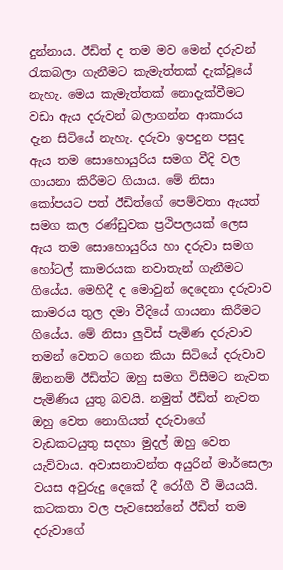දුන්නාය. ඊඩිත් ද තම මව මෙන් දරුවන් රැකබලා ගැනීමට කැමැත්තක් දැක්වූයේ නැහැ. මෙය කැමැත්තක් නොදැක්වීමට වඩා ඇය දරුවන් බලාගන්න ආකාරය දැන සිටියේ නැහැ. දරුවා ඉපදුන පසුද ඇය තම සොහොයුරිය සමග වීදි වල ගායනා කිරීමට ගියාය. මේ නිසා කෝපයට පත් ඊඩිත්ගේ පෙම්වතා ඇයත් සමග කල රණ්ඩුවක ප්‍රථිපලයක් ලෙස ඇය තම සොහොයුරිය හා දරුවා සමග හෝටල් කාමරයක නවාතැන් ගැනීමට ගියේය. මෙහිදී ද මොවුන් දෙදෙනා දරුවාව කාමරය තුල දමා වීදියේ ගායනා කිරීමට ගියේය. මේ නිසා ලුවිස් පැමිණ දරුවාව තමන් වෙතට ගෙන කියා සිටියේ දරුවාව ඕනනම් ඊඩිත්ට ඔහු සමග විසීමට නැවත පැමිණිය යුතු බවයි. නමුත් ඊඩිත් නැවත ඔහු වෙත නොගියත් දරුවාගේ වැඩකටයුතු සදහා මුදල් ඔහු වෙත යැව්වාය. අවාසනාවන්ත අයුරින් මාර්සෙලා වයස අවුරුදු දෙකේ දී රෝගී වී මියයයි. කටකතා වල පැවසෙන්නේ ඊඩිත් තම දරුවාගේ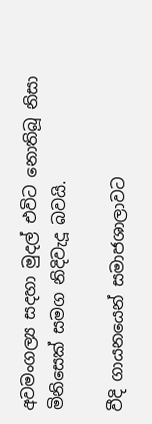අවමංගල්‍ය සදහා මුදල් එවිට නොතිබූ නිසා මිනිසෙක් සමග නිදිවැදූ බවයි.

වීදි ගායනයෙන් සමාජශාලාවට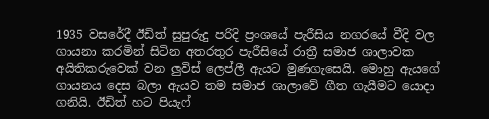1935 වසරේදී ඊඩිත් සුපුරුදු පරිදි ප්‍රංශයේ පැරීසිය නගරයේ වීදි වල ගායනා කරමින් සිටින අතරතුර පැරීසියේ රාත්‍රී සමාජ ශාලාවක අයිතිකරුවෙක් වන ලුවිස් ලෙප්ලී ඇයට මුණගැසෙයි. මොහු ඇයගේ ගායනය දෙස බලා ඇයව තම සමාජ ශාලාවේ ගීත ගැයීමට යොදා ගනියි. ඊඩිත් හට පියැෆ්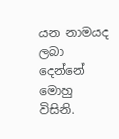යන නාමයද ලබා දෙන්නේ මොහු විසිනි.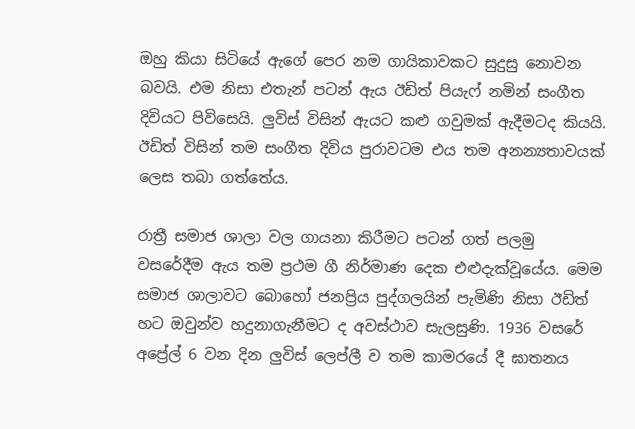ඔහු කියා සිටියේ ඇගේ පෙර නම ගායිකාවකට සුදුසු නොවන බවයි. එම නිසා එතැන් පටන් ඇය ඊඩිත් පියැෆ් නමින් සංගීත දිවියට පිවිසෙයි. ලුවිස් විසින් ඇයට කළු ගවුමක් ඇදීමටද කියයි. ඊඩිත් විසින් තම සංගීත දිවිය පුරාවටම එය තම අනන්‍යතාවයක් ලෙස තබා ගත්තේය.

රාත්‍රී සමාජ ශාලා වල ගායනා කිරීමට පටන් ගත් පලමු වසරේදීම ඇය තම ප්‍රථම ගී නිර්මාණ දෙක එළුදැක්වූයේය. මෙම සමාජ ශාලාවට බොහෝ ජනප්‍රිය පුද්ගලයින් පැමිණි නිසා ඊඩිත් හට ඔවුන්ව හදුනාගැනීමට ද අවස්ථාව සැලසුණි. 1936 වසරේ අප්‍රේල් 6 වන දින ලුවිස් ලෙප්ලී ව තම කාමරයේ දී ඝාතනය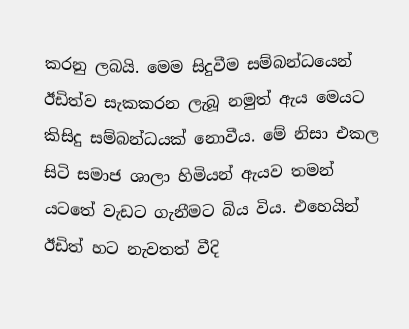කරනු ලබයි. මෙම සිදුවීම සම්බන්ධයෙන් ඊඩිත්ව සැකකරන ලැබූ නමුත් ඇය මෙයට කිසිදු සම්බන්ධයක් නොවීය. මේ නිසා එකල සිටි සමාජ ශාලා හිමියන් ඇයව තමන් යටතේ වැඩට ගැනීමට බිය විය. එහෙයින් ඊඩිත් හට නැවතත් වීදි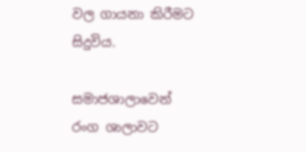වල ගායනා කිරීමට සිදුවිය.

සමාජශාලාවෙන් රංග ශාලාවට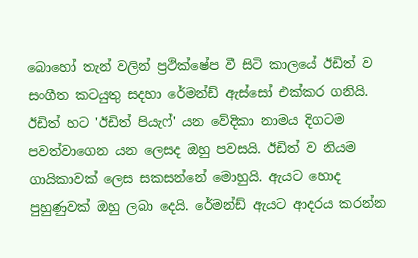බොහෝ තැන් වලින් ප්‍රථික්ෂේප වී සිටි කාලයේ ඊඩිත් ව සංගීත කටයුතු සදහා රේමන්ඩ් ඇස්සෝ එක්කර ගනියි. ඊඩිත් හට 'ඊඩිත් පියැෆ්' යන වේදිකා නාමය දිගටම පවත්වාගෙන යන ලෙසද ඔහු පවසයි. ඊඩිත් ව නියම ගායිකාවක් ලෙස සකසන්නේ මොහුයි. ඇයට හොද පුහුණුවක් ඔහු ලබා දෙයි. රේමන්ඩ් ඇයට ආදරය කරන්න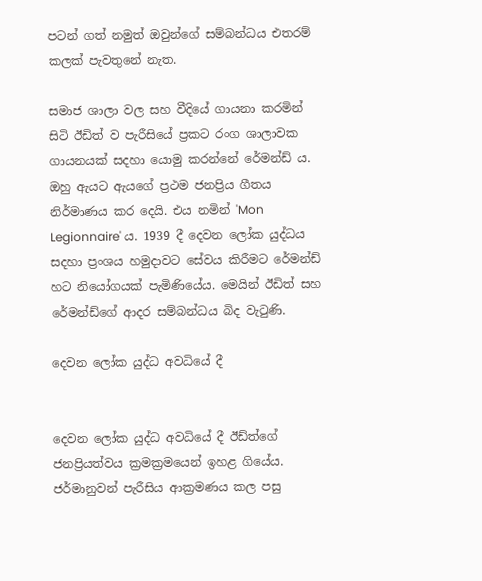පටන් ගත් නමුත් ඔවුන්ගේ සම්බන්ධය එතරම් කලක් පැවතුනේ නැත.

සමාජ ශාලා වල සහ වීදියේ ගායනා කරමින් සිටි ඊඩිත් ව පැරීසියේ ප්‍රකට රංග ශාලාවක ගායනයක් සදහා යොමු කරන්නේ රේමන්ඩ් ය. ඔහු ඇයට ඇයගේ ප්‍රථම ජනප්‍රිය ගීතය නිර්මාණය කර දෙයි. එය නමින් 'Mon Legionnaire' ය. 1939 දී දෙවන ලෝක යුද්ධය සදහා ප්‍රංශය හමුදාවට සේවය කිරීමට රේමන්ඩ් හට නියෝගයක් පැමිණියේය. මෙයින් ඊඩිත් සහ රේමන්ඩ්ගේ ආදර සම්බන්ධය බිද වැටුණි.

දෙවන ලෝක යුද්ධ අවධියේ දී


දෙවන ලෝක යුද්ධ අවධියේ දී ඊඩ්ත්ගේ ජනප්‍රියත්වය ක්‍රමක්‍රමයෙන් ඉහළ ගියේය. ජර්මානුවන් පැරීසිය ආක්‍රමණය කල පසු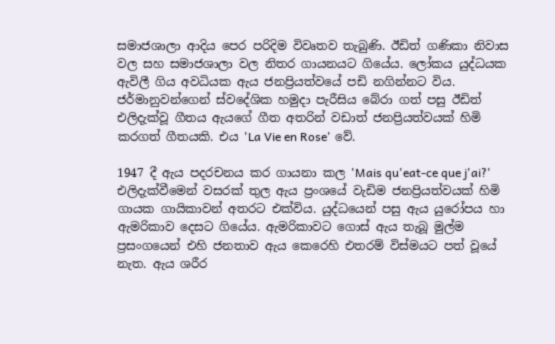සමාජශාලා ආදිය පෙර පරිදිම විවෘතව තැබුණි. ඊඩිත් ගණිකා නිවාස වල සහ සමාජශාලා වල නිතර ගායනයට ගියේය. ලෝකය යුද්ධයක ඇවිලී ගිය අවධියක ඇය ජනප්‍රියත්වයේ පඩි නගින්නට විය. ජර්මානුවන්ගෙන් ස්වදේශික හමුදා පැරීසිය බේරා ගත් පසු ඊඩිත් එලිදැක්වූ ගීතය ඇයගේ ගීත අතරින් වඩාත් ජනප්‍රියත්වයක් හිමි කරගත් ගීතයකි. එය 'La Vie en Rose' වේ.

1947 දී ඇය පදරචනය කර ගායනා කල 'Mais qu'eat-ce que j'ai?' එලිදැක්වීමෙන් වසරක් තුල ඇය ප්‍රංශයේ වැඩිම ජනප්‍රියත්වයක් හිමි ගායක ගායිකාවන් අතරට එක්විය. යුද්ධයෙන් පසු ඇය යුරෝපය හා ඇමරිකාව දෙසට ගියේය. ඇමරිකාවට ගොස් ඇය තැබූ මුල්ම ප්‍රසංගයෙන් එහි ජනතාව ඇය කෙරෙහි එතරම් විස්මයට පත් වූයේ නැත. ඇය ශරීර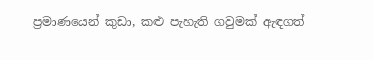ප්‍රමාණයෙන් කුඩා, කළු පැහැති ගවුමක් ඇඳගත්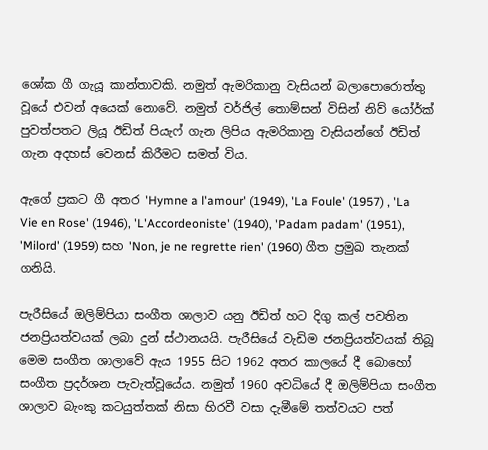ශෝක ගී ගැයූ කාන්තාවකි. නමුත් ඇමරිකානු වැසියන් බලාපොරොත්තු වූයේ එවන් අයෙක් නොවේ. නමුත් වර්ජිල් තොම්සන් විසින් නිව් යෝර්ක් පුවත්පතට ලියූ ඊඩිත් පියැෆ් ගැන ලිපිය ඇමරිකානු වැසියන්ගේ ඊඩිත් ගැන අදහස් වෙනස් කිරීමට සමත් විය.

ඇගේ ප්‍රකට ගී අතර 'Hymne a l'amour' (1949), 'La Foule' (1957) , 'La Vie en Rose' (1946), 'L'Accordeoniste' (1940), 'Padam padam' (1951), 'Milord' (1959) සහ 'Non, je ne regrette rien' (1960) ගීත ප්‍රමුඛ තැනක් ගනියි.

පැරීසියේ ඔලිම්පියා සංගීත ශාලාව යනු ඊඩිත් හට දිගු කල් පවතින ජනප්‍රියත්වයක් ලබා දුන් ස්ථානයයි. පැරීසියේ වැඩිම ජනප්‍රියත්වයක් තිබූ මෙම සංගීත ශාලාවේ ඇය 1955 සිට 1962 අතර කාලයේ දී බොහෝ සංගීත ප්‍රදර්ශන පැවැත්වූයේය. නමුත් 1960 අවධියේ දී ඔලිම්පියා සංගීත ශාලාව බැංකු කටයුත්තක් නිසා හිරවී වසා දැමීමේ තත්වයට පත්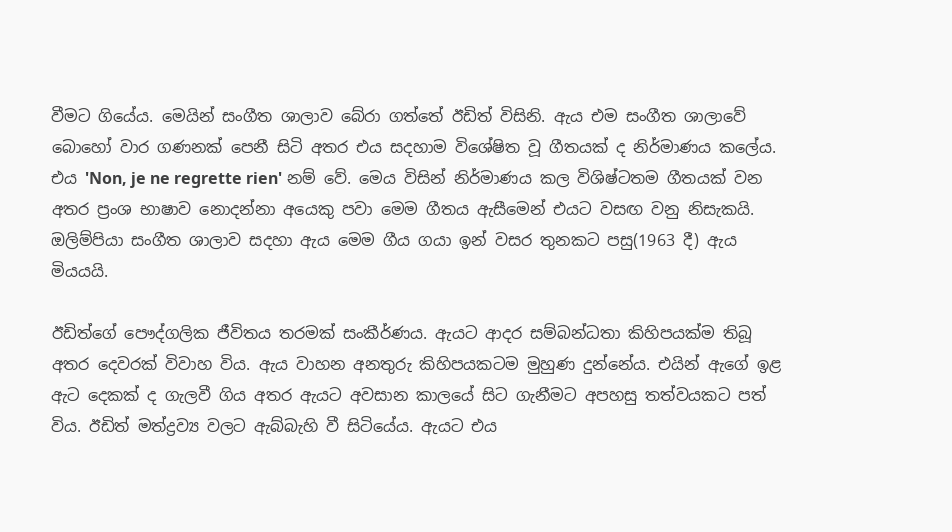වීමට ගියේය. මෙයින් සංගීත ශාලාව බේරා ගත්තේ ඊඩිත් විසිනි. ඇය එම සංගීත ශාලාවේ බොහෝ වාර ගණනක් පෙනී සිටි අතර එය සදහාම විශේෂිත වූ ගීතයක් ද නිර්මාණය කලේය. එය 'Non, je ne regrette rien' නම් වේ. මෙය විසින් නිර්මාණය කල විශිෂ්ටතම ගීතයක් වන අතර ප්‍රංශ භාෂාව නොදන්නා අයෙකු පවා මෙම ගීතය ඇසීමෙන් එයට වසඟ වනු නිසැකයි. ඔලිම්පියා සංගීත ශාලාව සදහා ඇය මෙම ගීය ගයා ඉන් වසර තුනකට පසු(1963 දී) ඇය මියයයි.

ඊඩිත්ගේ පෞද්ගලික ජීවිතය තරමක් සංකීර්ණය. ඇයට ආදර සම්බන්ධතා කිහිපයක්ම තිබූ අතර දෙවරක් විවාහ විය. ඇය වාහන අනතුරු කිහිපයකටම මුහුණ දුන්නේය. එයින් ඇගේ ඉළ ඇට දෙකක් ද ගැලවී ගිය අතර ඇයට අවසාන කාලයේ සිට ගැනීමට අපහසු තත්වයකට පත් විය. ඊඩිත් මත්ද්‍රව්‍ය වලට ඇබ්බැහි වී සිටියේය. ඇයට එය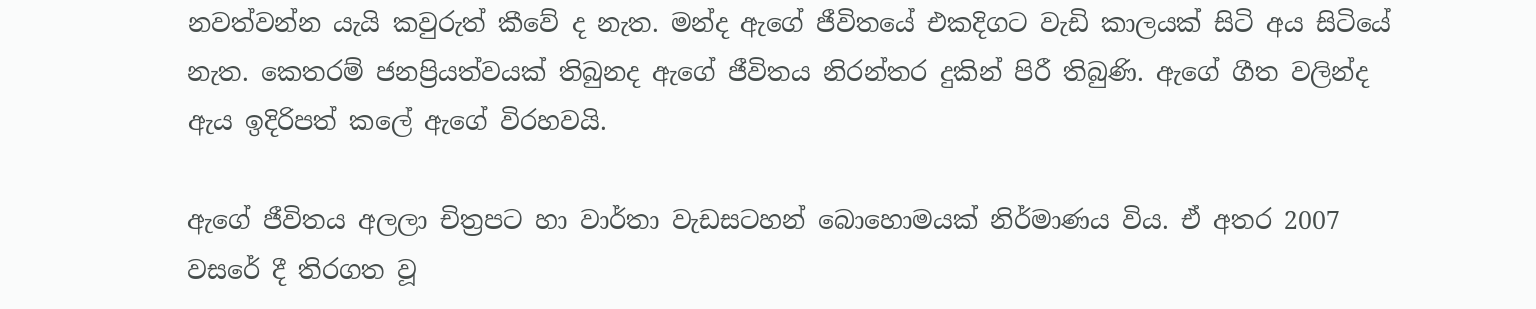නවත්වන්න යැයි කවුරුත් කීවේ ද නැත. මන්ද ඇගේ ජීවිතයේ එකදිගට වැඩි කාලයක් සිටි අය සිටියේ නැත. කෙතරම් ජනප්‍රියත්වයක් තිබුනද ඇගේ ජීවිතය නිරන්තර දුකින් පිරී තිබුණි. ඇගේ ගීත වලින්ද ඇය ඉදිරිපත් කලේ ඇගේ විරහවයි.

ඇගේ ජීවිතය අලලා චිත්‍රපට හා වාර්තා වැඩසටහන් බොහොමයක් නිර්මාණය විය. ඒ අතර 2007 වසරේ දී තිරගත වූ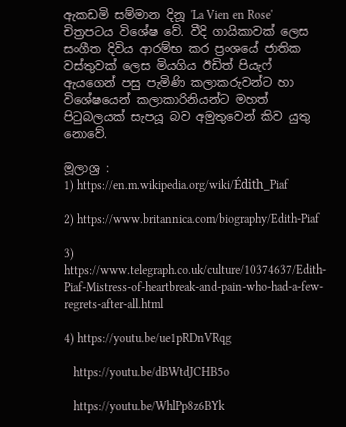ඇකඩමි සම්මාන දිනූ 'La Vien en Rose' චිත්‍රපටය විශේෂ වේ. වීදි ගායිකාවක් ලෙස සංගීත දිවිය ආරම්භ කර ප්‍රංශයේ ජාතික වස්තුවක් ලෙස මියගිය ඊඩිත් පියැෆ් ඇයගෙන් පසු පැමිණි කලාකරුවන්ට හා විශේෂයෙන් කලාකාරිනියන්ට මහත් පිටුබලයක් සැපයූ බව අමුතුවෙන් කිව යුතු නොවේ.

මූලාශ්‍ර :
1) https://en.m.wikipedia.org/wiki/Édith_Piaf

2) https://www.britannica.com/biography/Edith-Piaf

3) https://www.telegraph.co.uk/culture/10374637/Edith-Piaf-Mistress-of-heartbreak-and-pain-who-had-a-few-regrets-after-all.html

4) https://youtu.be/ue1pRDnVRqg

   https://youtu.be/dBWtdJCHB5o

   https://youtu.be/WhlPp8z6BYk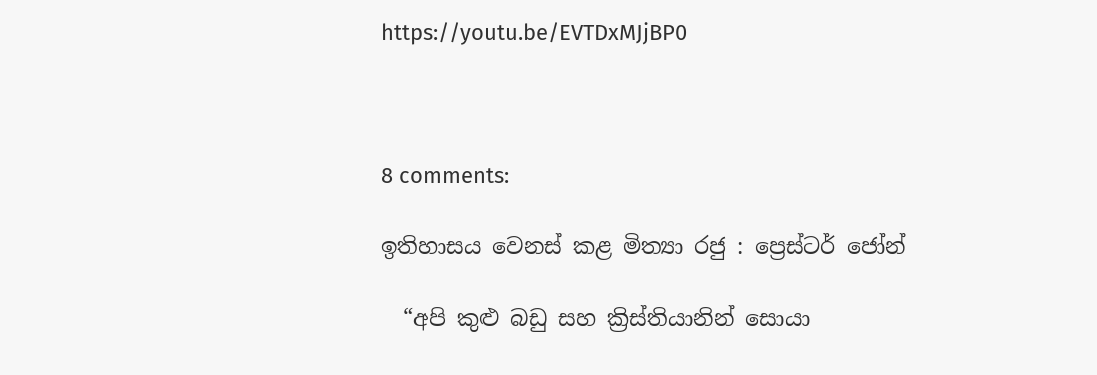https://youtu.be/EVTDxMJjBP0



8 comments:

ඉතිහාසය වෙනස් කළ මිත්‍යා රජු : ප්‍රෙස්ටර් ජෝන්

  “අපි කුළු බඩු සහ ක්‍රිස්තියානින් සොයා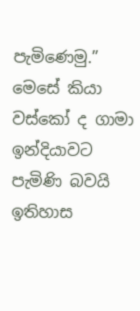පැමිණෙමු.” මෙසේ කියා වස්කෝ ද ගාමා ඉන්දියාවට පැමිණි බවයි ඉතිහාස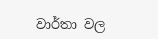වාර්තා වල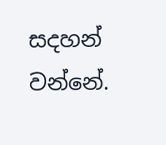සදහන් වන්නේ.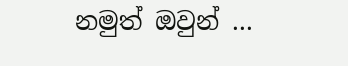නමුත් ඔවුන් ...